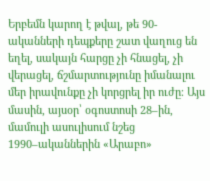Երբեմն կարող է թվալ, թե 90-ականների դեպքերը շատ վաղուց են եղել, սակայն հարցը չի հնացել, չի վերացել, ճշմարտությունը իմանալու մեր իրավունքը չի կորցրել իր ուժը։ Այս մասին, այսօր՝ օգոստոսի 28–ին, մամուլի ասուլիսում նշեց 1990–ականներին «Արաբո»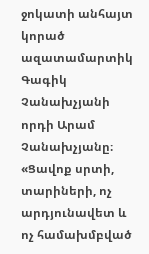ջոկատի անհայտ կորած ազատամարտիկ Գագիկ Չանախչյանի որդի Արամ Չանախչյանը։
«Ցավոք սրտի, տարիների, ոչ արդյունավետ և ոչ համախմբված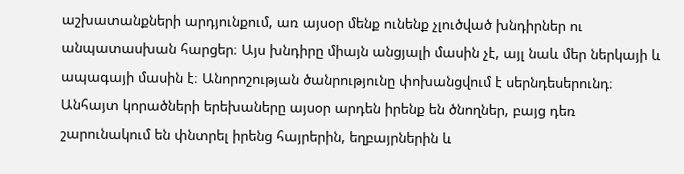աշխատանքների արդյունքում, առ այսօր մենք ունենք չլուծված խնդիրներ ու անպատասխան հարցեր։ Այս խնդիրը միայն անցյալի մասին չէ, այլ նաև մեր ներկայի և ապագայի մասին է։ Անորոշության ծանրությունը փոխանցվում է սերնդեսերունդ։ Անհայտ կորածների երեխաները այսօր արդեն իրենք են ծնողներ, բայց դեռ շարունակում են փնտրել իրենց հայրերին, եղբայրներին և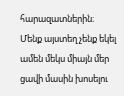հարազատներին։
Մենք այստեղ չենք եկել ամեն մեկս միայն մեր ցավի մասին խոսելու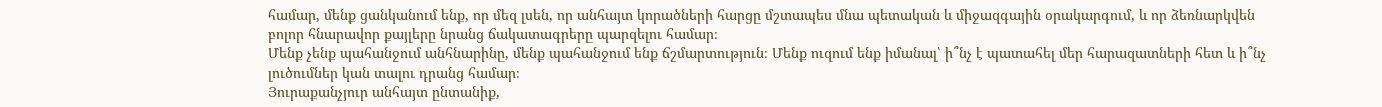համար, մենք ցանկանում ենք, որ մեզ լսեն, որ անհայտ կորածների հարցը մշտապես մնա պետական և միջազգային օրակարգում, և որ ձեռնարկվեն բոլոր հնարավոր քայլերը նրանց ճակատագրերը պարզելու համար։
Մենք չենք պահանջում անհնարինը, մենք պահանջում ենք ճշմարտություն։ Մենք ուզում ենք իմանալ՝ ի՞նչ է պատահել մեր հարազատների հետ և ի՞նչ լուծումներ կան տալու դրանց համար։
Յուրաքանչյուր անհայտ ընտանիք,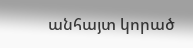անհայտ կորած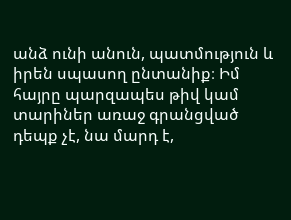անձ ունի անուն, պատմություն և իրեն սպասող ընտանիք։ Իմ հայրը պարզապես թիվ կամ տարիներ առաջ գրանցված դեպք չէ, նա մարդ է,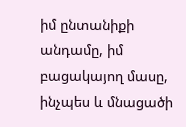իմ ընտանիքի անդամը, իմ բացակայող մասը, ինչպես և մնացածի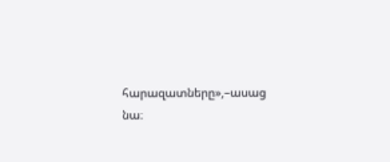հարազատները»,–ասաց նա։